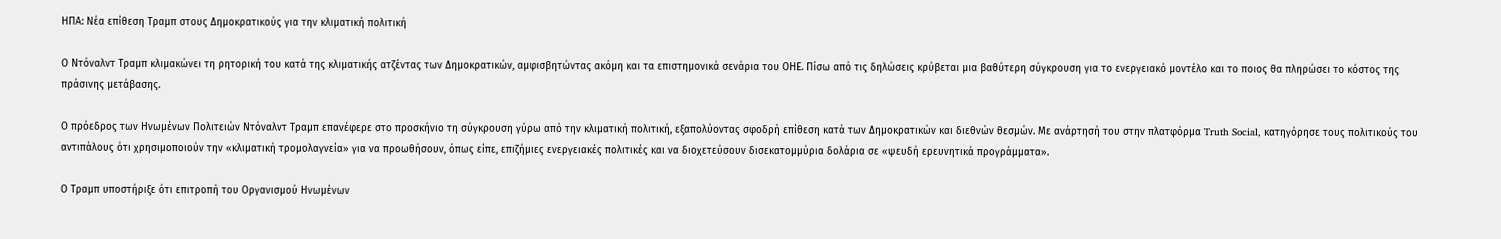ΗΠΑ: Νέα επίθεση Τραμπ στους Δημοκρατικούς για την κλιματική πολιτική

Ο Ντόναλντ Τραμπ κλιμακώνει τη ρητορική του κατά της κλιματικής ατζέντας των Δημοκρατικών, αμφισβητώντας ακόμη και τα επιστημονικά σενάρια του ΟΗΕ. Πίσω από τις δηλώσεις κρύβεται μια βαθύτερη σύγκρουση για το ενεργειακό μοντέλο και το ποιος θα πληρώσει το κόστος της πράσινης μετάβασης.

Ο πρόεδρος των Ηνωμένων Πολιτειών Ντόναλντ Τραμπ επανέφερε στο προσκήνιο τη σύγκρουση γύρω από την κλιματική πολιτική, εξαπολύοντας σφοδρή επίθεση κατά των Δημοκρατικών και διεθνών θεσμών. Με ανάρτησή του στην πλατφόρμα Truth Social, κατηγόρησε τους πολιτικούς του αντιπάλους ότι χρησιμοποιούν την «κλιματική τρομολαγνεία» για να προωθήσουν, όπως είπε, επιζήμιες ενεργειακές πολιτικές και να διοχετεύσουν δισεκατομμύρια δολάρια σε «ψευδή ερευνητικά προγράμματα».

Ο Τραμπ υποστήριξε ότι επιτροπή του Οργανισμού Ηνωμένων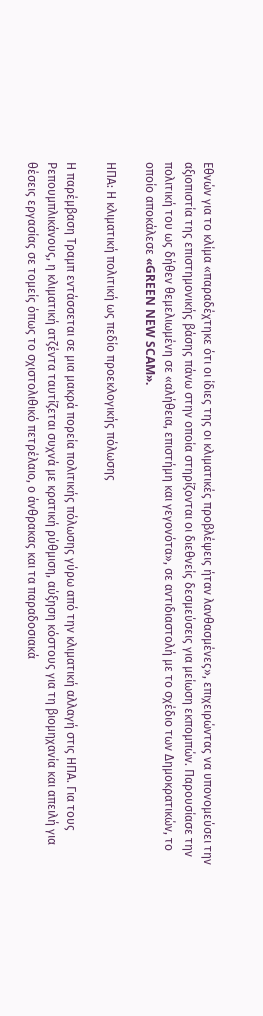Εθνών για το κλίμα «παραδέχτηκε ότι οι ίδιες της οι κλιματικές προβλέψεις ήταν λανθασμένες», επιχειρώντας να υπονομεύσει την αξιοπιστία της επιστημονικής βάσης πάνω στην οποία στηρίζονται οι διεθνείς δεσμεύσεις για μείωση εκπομπών. Παρουσίασε την πολιτική του ως δήθεν θεμελιωμένη σε «αλήθεια, επιστήμη και γεγονότα», σε αντιδιαστολή με το σχέδιο των Δημοκρατικών, το οποίο αποκάλεσε «GREEN NEW SCAM».

ΗΠΑ: Η κλιματική πολιτική ως πεδίο προεκλογικής πόλωσης

Η παρέμβαση Τραμπ εντάσσεται σε μια μακρά πορεία πολιτικής πόλωσης γύρω από την κλιματική αλλαγή στις ΗΠΑ. Για τους Ρεπουμπλικάνους, η κλιματική ατζέντα ταυτίζεται συχνά με κρατική ρύθμιση, αύξηση κόστους για τη βιομηχανία και απειλή για θέσεις εργασίας σε τομείς όπως το σχιστολιθικό πετρέλαιο, ο άνθρακας και τα παραδοσιακά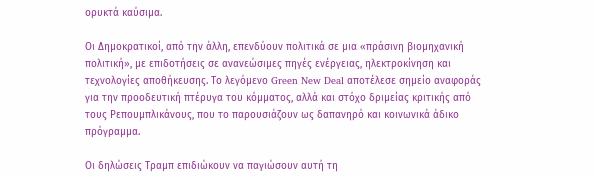ορυκτά καύσιμα.

Οι Δημοκρατικοί, από την άλλη, επενδύουν πολιτικά σε μια «πράσινη βιομηχανική πολιτική», με επιδοτήσεις σε ανανεώσιμες πηγές ενέργειας, ηλεκτροκίνηση και τεχνολογίες αποθήκευσης. Το λεγόμενο Green New Deal αποτέλεσε σημείο αναφοράς για την προοδευτική πτέρυγα του κόμματος, αλλά και στόχο δριμείας κριτικής από τους Ρεπουμπλικάνους, που το παρουσιάζουν ως δαπανηρό και κοινωνικά άδικο πρόγραμμα.

Οι δηλώσεις Τραμπ επιδιώκουν να παγιώσουν αυτή τη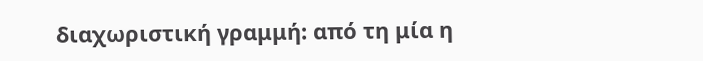διαχωριστική γραμμή: από τη μία η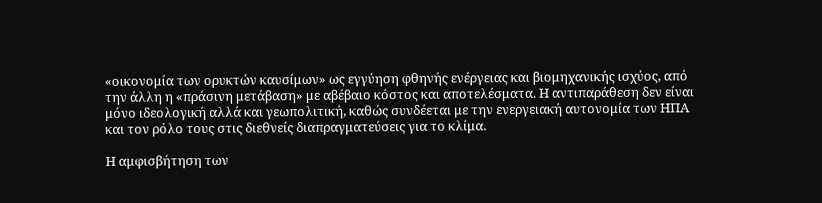«οικονομία των ορυκτών καυσίμων» ως εγγύηση φθηνής ενέργειας και βιομηχανικής ισχύος, από την άλλη η «πράσινη μετάβαση» με αβέβαιο κόστος και αποτελέσματα. Η αντιπαράθεση δεν είναι μόνο ιδεολογική αλλά και γεωπολιτική, καθώς συνδέεται με την ενεργειακή αυτονομία των ΗΠΑ και τον ρόλο τους στις διεθνείς διαπραγματεύσεις για το κλίμα.

Η αμφισβήτηση των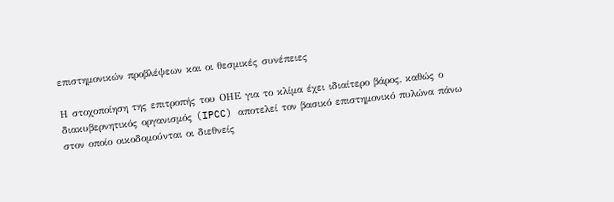επιστημονικών προβλέψεων και οι θεσμικές συνέπειες

Η στοχοποίηση της επιτροπής του ΟΗΕ για το κλίμα έχει ιδιαίτερο βάρος, καθώς ο διακυβερνητικός οργανισμός (IPCC) αποτελεί τον βασικό επιστημονικό πυλώνα πάνω στον οποίο οικοδομούνται οι διεθνείς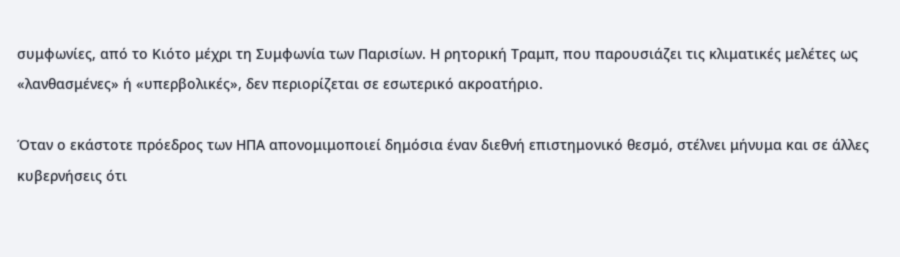συμφωνίες, από το Κιότο μέχρι τη Συμφωνία των Παρισίων. Η ρητορική Τραμπ, που παρουσιάζει τις κλιματικές μελέτες ως «λανθασμένες» ή «υπερβολικές», δεν περιορίζεται σε εσωτερικό ακροατήριο.

Όταν ο εκάστοτε πρόεδρος των ΗΠΑ απονομιμοποιεί δημόσια έναν διεθνή επιστημονικό θεσμό, στέλνει μήνυμα και σε άλλες κυβερνήσεις ότι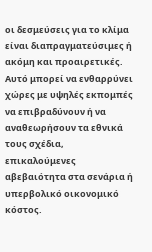οι δεσμεύσεις για το κλίμα είναι διαπραγματεύσιμες ή ακόμη και προαιρετικές. Αυτό μπορεί να ενθαρρύνει χώρες με υψηλές εκπομπές να επιβραδύνουν ή να αναθεωρήσουν τα εθνικά τους σχέδια, επικαλούμενες αβεβαιότητα στα σενάρια ή υπερβολικό οικονομικό κόστος.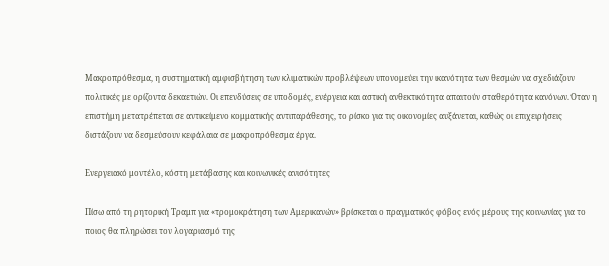Μακροπρόθεσμα, η συστηματική αμφισβήτηση των κλιματικών προβλέψεων υπονομεύει την ικανότητα των θεσμών να σχεδιάζουν πολιτικές με ορίζοντα δεκαετιών. Οι επενδύσεις σε υποδομές, ενέργεια και αστική ανθεκτικότητα απαιτούν σταθερότητα κανόνων. Όταν η επιστήμη μετατρέπεται σε αντικείμενο κομματικής αντιπαράθεσης, το ρίσκο για τις οικονομίες αυξάνεται, καθώς οι επιχειρήσεις διστάζουν να δεσμεύσουν κεφάλαια σε μακροπρόθεσμα έργα.

Ενεργειακό μοντέλο, κόστη μετάβασης και κοινωνικές ανισότητες

Πίσω από τη ρητορική Τραμπ για «τρομοκράτηση των Αμερικανών» βρίσκεται ο πραγματικός φόβος ενός μέρους της κοινωνίας για το ποιος θα πληρώσει τον λογαριασμό της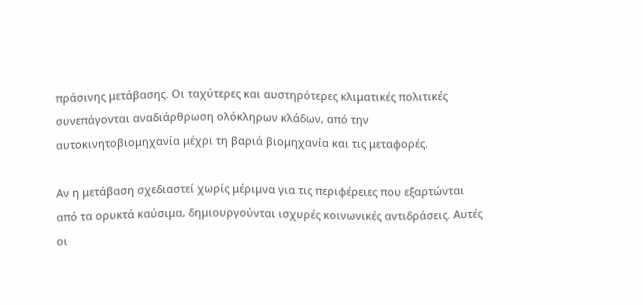πράσινης μετάβασης. Οι ταχύτερες και αυστηρότερες κλιματικές πολιτικές συνεπάγονται αναδιάρθρωση ολόκληρων κλάδων, από την αυτοκινητοβιομηχανία μέχρι τη βαριά βιομηχανία και τις μεταφορές.

Αν η μετάβαση σχεδιαστεί χωρίς μέριμνα για τις περιφέρειες που εξαρτώνται από τα ορυκτά καύσιμα, δημιουργούνται ισχυρές κοινωνικές αντιδράσεις. Αυτές οι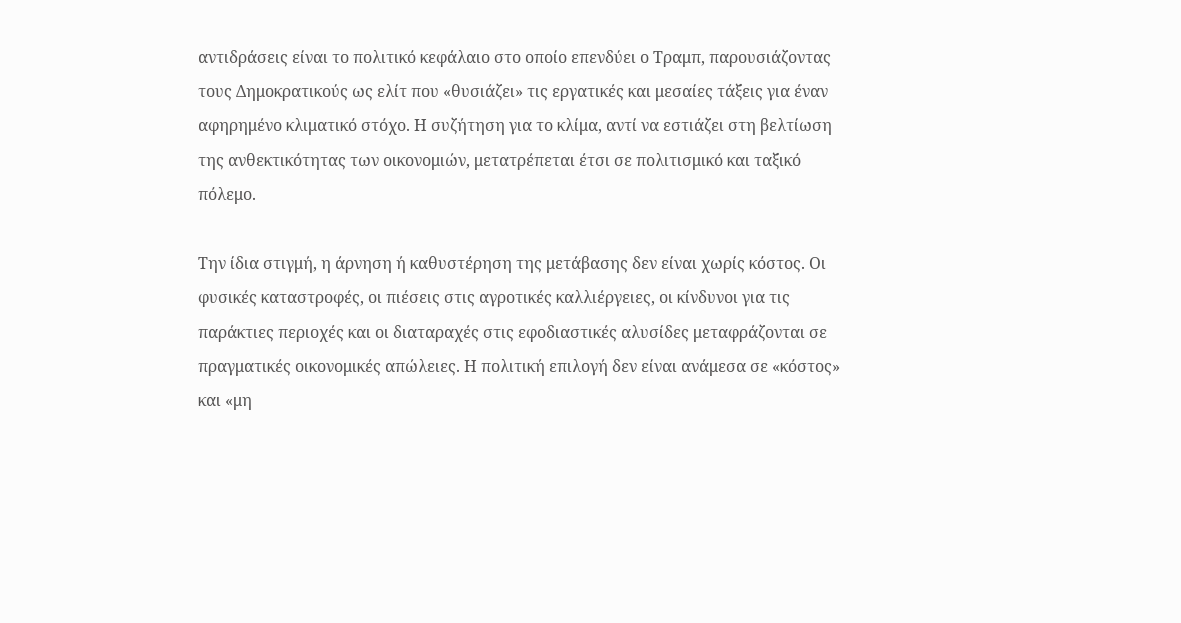αντιδράσεις είναι το πολιτικό κεφάλαιο στο οποίο επενδύει ο Τραμπ, παρουσιάζοντας τους Δημοκρατικούς ως ελίτ που «θυσιάζει» τις εργατικές και μεσαίες τάξεις για έναν αφηρημένο κλιματικό στόχο. Η συζήτηση για το κλίμα, αντί να εστιάζει στη βελτίωση της ανθεκτικότητας των οικονομιών, μετατρέπεται έτσι σε πολιτισμικό και ταξικό πόλεμο.

Την ίδια στιγμή, η άρνηση ή καθυστέρηση της μετάβασης δεν είναι χωρίς κόστος. Οι φυσικές καταστροφές, οι πιέσεις στις αγροτικές καλλιέργειες, οι κίνδυνοι για τις παράκτιες περιοχές και οι διαταραχές στις εφοδιαστικές αλυσίδες μεταφράζονται σε πραγματικές οικονομικές απώλειες. Η πολιτική επιλογή δεν είναι ανάμεσα σε «κόστος» και «μη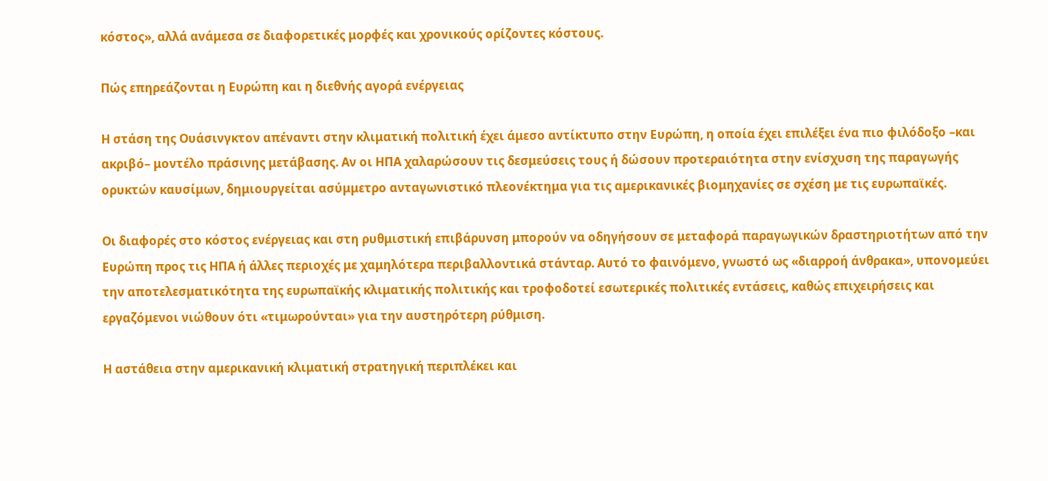κόστος», αλλά ανάμεσα σε διαφορετικές μορφές και χρονικούς ορίζοντες κόστους.

Πώς επηρεάζονται η Ευρώπη και η διεθνής αγορά ενέργειας

Η στάση της Ουάσινγκτον απέναντι στην κλιματική πολιτική έχει άμεσο αντίκτυπο στην Ευρώπη, η οποία έχει επιλέξει ένα πιο φιλόδοξο –και ακριβό– μοντέλο πράσινης μετάβασης. Αν οι ΗΠΑ χαλαρώσουν τις δεσμεύσεις τους ή δώσουν προτεραιότητα στην ενίσχυση της παραγωγής ορυκτών καυσίμων, δημιουργείται ασύμμετρο ανταγωνιστικό πλεονέκτημα για τις αμερικανικές βιομηχανίες σε σχέση με τις ευρωπαϊκές.

Οι διαφορές στο κόστος ενέργειας και στη ρυθμιστική επιβάρυνση μπορούν να οδηγήσουν σε μεταφορά παραγωγικών δραστηριοτήτων από την Ευρώπη προς τις ΗΠΑ ή άλλες περιοχές με χαμηλότερα περιβαλλοντικά στάνταρ. Αυτό το φαινόμενο, γνωστό ως «διαρροή άνθρακα», υπονομεύει την αποτελεσματικότητα της ευρωπαϊκής κλιματικής πολιτικής και τροφοδοτεί εσωτερικές πολιτικές εντάσεις, καθώς επιχειρήσεις και εργαζόμενοι νιώθουν ότι «τιμωρούνται» για την αυστηρότερη ρύθμιση.

Η αστάθεια στην αμερικανική κλιματική στρατηγική περιπλέκει και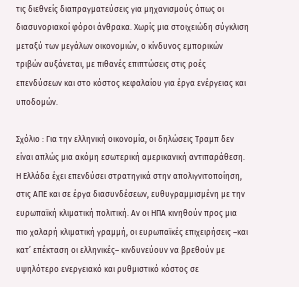τις διεθνείς διαπραγματεύσεις για μηχανισμούς όπως οι διασυνοριακοί φόροι άνθρακα. Χωρίς μια στοιχειώδη σύγκλιση μεταξύ των μεγάλων οικονομιών, ο κίνδυνος εμπορικών τριβών αυξάνεται, με πιθανές επιπτώσεις στις ροές επενδύσεων και στο κόστος κεφαλαίου για έργα ενέργειας και υποδομών.

Σχόλιο : Για την ελληνική οικονομία, οι δηλώσεις Τραμπ δεν είναι απλώς μια ακόμη εσωτερική αμερικανική αντιπαράθεση. Η Ελλάδα έχει επενδύσει στρατηγικά στην απολιγνιτοποίηση, στις ΑΠΕ και σε έργα διασυνδέσεων, ευθυγραμμισμένη με την ευρωπαϊκή κλιματική πολιτική. Αν οι ΗΠΑ κινηθούν προς μια πιο χαλαρή κλιματική γραμμή, οι ευρωπαϊκές επιχειρήσεις –και κατ’ επέκταση οι ελληνικές– κινδυνεύουν να βρεθούν με υψηλότερο ενεργειακό και ρυθμιστικό κόστος σε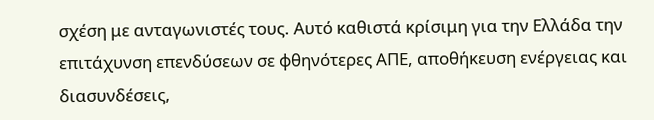σχέση με ανταγωνιστές τους. Αυτό καθιστά κρίσιμη για την Ελλάδα την επιτάχυνση επενδύσεων σε φθηνότερες ΑΠΕ, αποθήκευση ενέργειας και διασυνδέσεις,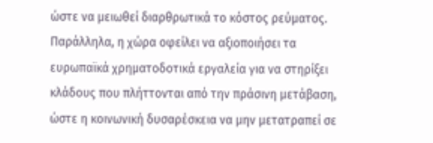ώστε να μειωθεί διαρθρωτικά το κόστος ρεύματος. Παράλληλα, η χώρα οφείλει να αξιοποιήσει τα ευρωπαϊκά χρηματοδοτικά εργαλεία για να στηρίξει κλάδους που πλήττονται από την πράσινη μετάβαση, ώστε η κοινωνική δυσαρέσκεια να μην μετατραπεί σε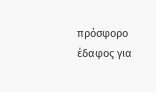πρόσφορο έδαφος για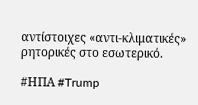αντίστοιχες «αντι-κλιματικές» ρητορικές στο εσωτερικό.

#ΗΠΑ #Trump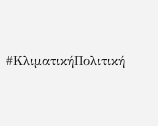#ΚλιματικήΠολιτική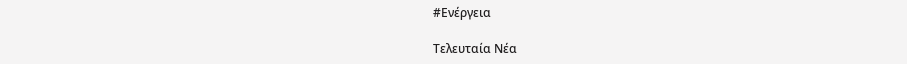#Ενέργεια

Τελευταία Νέα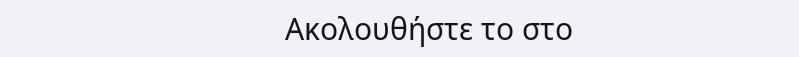Ακολουθήστε το στο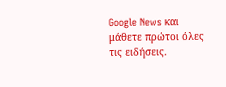Google News και μάθετε πρώτοι όλες τις ειδήσεις.